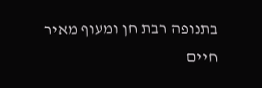בתנופה רבת חן ומעוף מאיר חיים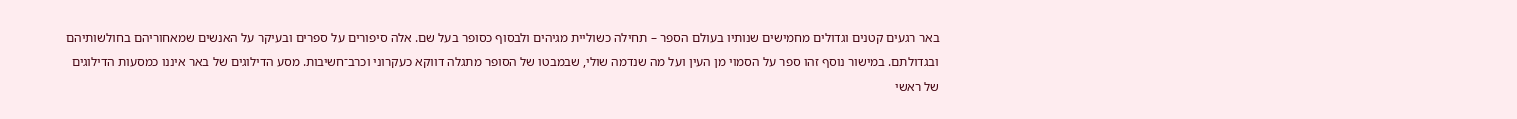באר רגעים קטנים וגדולים מחמישים שנותיו בעולם הספר – תחילה כשוליית מגיהים ולבסוף כסופר בעל שם. אלה סיפורים על ספרים ובעיקר על האנשים שמאחוריהם בחולשותיהם ובגדולתם. במישור נוסף זהו ספר על הסמוי מן העין ועל מה שנדמה שולי, שבמבטו של הסופר מתגלה דווקא כעקרוני וכרב־חשיבות. מסע הדילוגים של באר איננו כמסעות הדילוגים של ראשי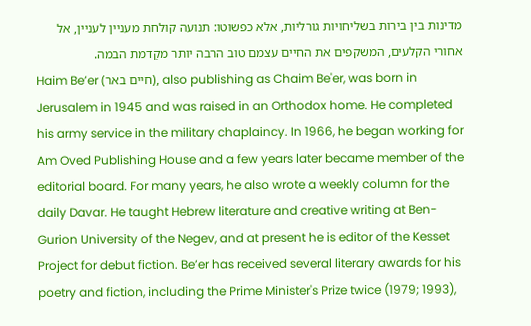מדינות בין בירות בשליחויות גורליות, אלא כפשוטו: תנועה קולחת מעניין לעניין, אל אחורי הקלעים, המשקפים את החיים עצמם טוב הרבה יותר מקַדמת הבמה.
Haim Be’er (חיים באר), also publishing as Chaim Be'er, was born in Jerusalem in 1945 and was raised in an Orthodox home. He completed his army service in the military chaplaincy. In 1966, he began working for Am Oved Publishing House and a few years later became member of the editorial board. For many years, he also wrote a weekly column for the daily Davar. He taught Hebrew literature and creative writing at Ben-Gurion University of the Negev, and at present he is editor of the Kesset Project for debut fiction. Be’er has received several literary awards for his poetry and fiction, including the Prime Minister's Prize twice (1979; 1993),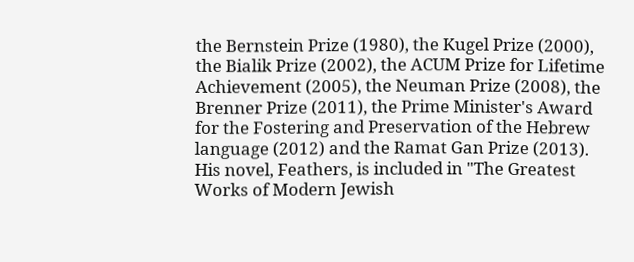the Bernstein Prize (1980), the Kugel Prize (2000), the Bialik Prize (2002), the ACUM Prize for Lifetime Achievement (2005), the Neuman Prize (2008), the Brenner Prize (2011), the Prime Minister's Award for the Fostering and Preservation of the Hebrew language (2012) and the Ramat Gan Prize (2013). His novel, Feathers, is included in "The Greatest Works of Modern Jewish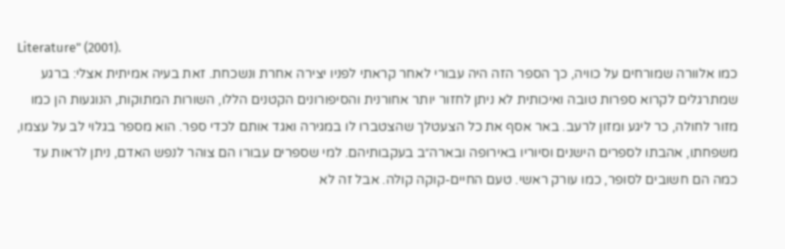Literature" (2001).
כמו אלוורה שמורחים על כוויה, כך הספר הזה היה עבורי לאחר קראתי לפניו יצירה אחרת ונשכחת. זאת בעיה אמיתית אצלי: ברגע שמתרגלים לקרוא ספרות טובה ואיכותית לא ניתן לחזור יותר אחורנית והסיפורונים הקטנים הללו, השורות המתוקות, הנוגעות הן כמו מזור לחולה, כר ליגע ומזון לרעב. באר אסף את כל הצעטלך שהצטברו לו במגירה ואגד אותם לכדי ספר. הוא מספר בגלוי לב על עצמו, משפחתו, אהבתו לספרים הישנים וסיוריו באירופה ובארה״ב בעקבותיהם. למי שספרים עבורו הם צוהר לנפש האדם, ניתן לראות עד כמה הם חשובים לסופר, כמו עורק ראשי. טעם החיים-קוקה קולה. אבל זה לא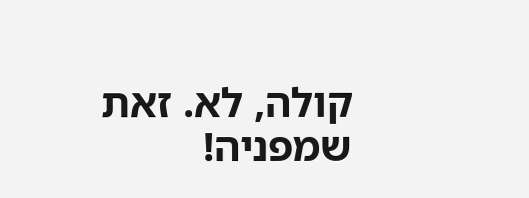קולה, לא. זאת שמפניה!